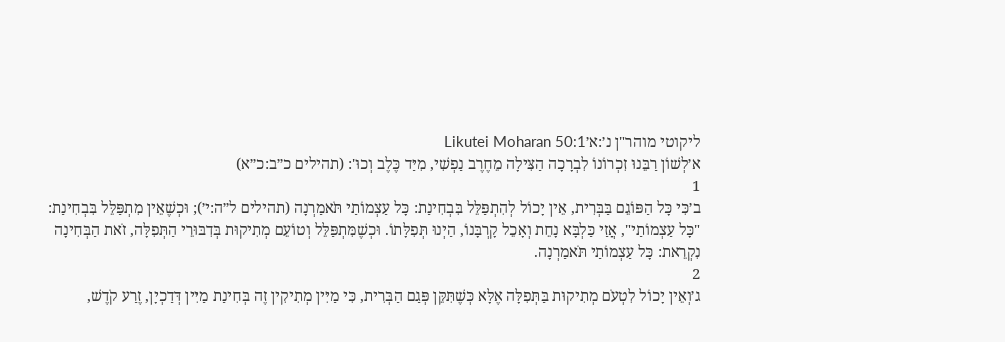ליקוטי מוהר"ן נ׳:א׳Likutei Moharan 50:1
א׳לְשׁוֹן רַבֵּנוּ זִכְרוֹנוֹ לִבְרָכָה הַצִּילָה מֵחֶרֶב נַפְשִׁי, מִיַּד כֶּלֶב וְכוּ': (תהילים כ״ב:כ״א)
1
ב׳כִּי כָּל הַפּוֹגֵם בַּבְּרִית, אֵין יָכוֹל לְהִתְפַּלֵּל בִּבְחִינַת: כָּל עַצְמוֹתַי תֹּאמַרְנָה (תהילים ל״ה:י׳); וּכְשֶׁאֵין מִתְפַּלֵּל בִּבְחִינַת: "כָּל עַצְמוֹתַי", אֲזַי כַּלְבָּא נָחֵת וְאָכֵל קָרְבָּנוֹ, הַיְנוּ תְּפִלָּתוֹ. וּכְשֶׁמִּתְפַּלֵּל וְטוֹעֵם מְתִיקוּת בְּדִבּוּרֵי הַתְּפִלָּה, זֹאת הַבְּחִינָה נִקְרֵאת: כָּל עַצְמוֹתַי תֹּאמַרְנָה.
2
ג׳וְאֵין יָכוֹל לִטְעֹם מְתִיקוּת בַּתְּפִלָּה אֶלָּא כְּשֶׁתִּקֵּן פְּגַם הַבְּרִית, כִּי מַיִּין מְתִיקִין זֶה בְּחִינַת מַיִּין דְּדַכְיָן, זֶרַע קֹדֶשׁ,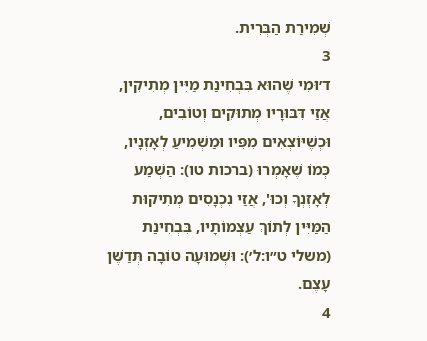שְׁמִירַת הַבְּרִית.
3
ד׳וּמִי שֶׁהוּא בִּבְחִינַת מַיִּין מְתִיקִין, אֲזַי דִּבּוּרָיו מְתוּקִים וְטוֹבִים, וּכְשֶׁיּוֹצְאִים מִפִּיו וּמַשְׁמִיעַ לְאָזְנָיו, כְּמוֹ שֶׁאָמְרוּ (ברכות טו): הַשְׁמַע לְאָזְנְךָ וְכוּ', אֲזַי נִכְנָסִים מְתִיקוּת הַמַּיִּין לְתוֹךְ עַצְמוֹתָיו, בִּבְחִינַת (משלי ט״ו:ל׳): וּשְׁמוּעָה טוֹבָה תְּדַשֶּׁן עָצֶם.
4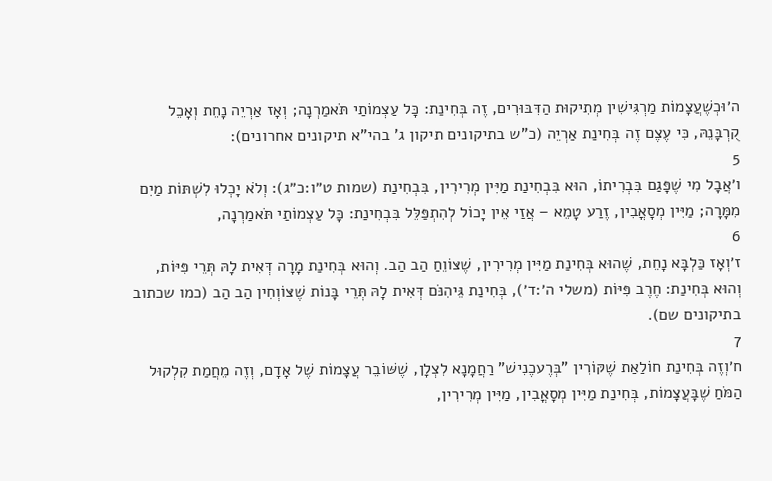ה׳וּכְשֶׁעֲצָמוֹת מַרְגִּישִׁין מְתִיקוּת הַדִּבּוּרִים, זֶה בְּחִינַת: כָּל עַצְמוֹתַי תֹּאמַרְנָה; וְאָז אַרְיֵה נָחֵת וְאָכֵל קֻרְבָּנֵהּ, כִּי עֶצֶם זֶה בְּחִינַת אַרְיֵה (כ"ש בתיקונים תיקון ג' בהי"א תיקונים אחרונים):
5
ו׳אֲבָל מִי שֶׁפָּגַם בִּבְרִיתוֹ, הוּא בִּבְחִינַת מַיִּין מְרִירִין, בִּבְחִינַת (שמות ט״ו:כ״ג): וְלֹא יָכְלוּ לִשְׁתּוֹת מַיִם מִמָּרָה; מַיִּין מְסָאֳבִין, זֶרַע טָמֵא – אֲזַי אֵין יָכוֹל לְהִתְפַּלֵּל בִּבְחִינַת: כָּל עַצְמוֹתַי תֹּאמַרְנָה,
6
ז׳וְאָז כַּלְבָּא נָחֵת, שֶׁהוּא בְּחִינַת מַיִּין מְרִירִין, שֶׁצּוֹוֵחַ הַב הַב. וְהוּא בְּחִינַת מָרָה דְּאִית לָהּ תְּרֵי פִּיּוֹת, וְהוּא בְּחִינַת: חֶרֶב פִּיּוֹת (משלי ה׳:ד׳), בְּחִינַת גֵּיהִנֹּם דְּאִית לָהּ תְּרֵי בָּנוֹת שֶׁצּוֹוְחִין הַב הַב (כמו שכתוב בתיקונים שם).
7
ח׳וְזֶה בְּחִינַת חוֹלַאַת שֶׁקּוֹרִין "בְּרֶעכֶנִישׁ" רַחֲמָנָא לִצְלָן, שֶׁשּׁוֹבֵר עֲצָמוֹת שֶׁל אָדָם, וְזֶה מֵחֲמַת קִלְקוּל הַמֹּחַ שֶׁבָּעֲצָמוֹת, בְּחִינַת מַיִּין מְסָאֳבִין, מַיִּין מְרִירִין,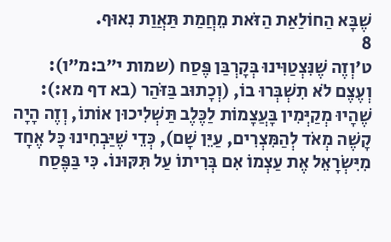שֶׁבָּא הַחוֹלַאַת הַזֹּאת מֵחֲמַת תַּאֲוַת נִאוּף.
8
ט׳וְזֶה שֶׁנִּצְטַוִּינוּ בְּקָרְבַּן פֶּסַח (שמות י״ב:מ״ו): וְעֶצֶם לֹא תִשְׁבְּרוּ בוֹ, (וְכָתוּב בַּזֹּהַר (בא דף מא:): שֶׁהָיוּ מְקַיְּמִין בָּעֲצָמוֹת לַכֶּלֶב תַּשְׁלִיכוּן אוֹתוֹ, וְזֶה הָיָה קָשֶׁה מְאֹד לְהַמִּצְרִים, עַיֵּן שָׁם), כְּדֵי שֶׁיַּבְחִינוּ כָּל אֶחָד מִיִּשְׂרָאֵל אֶת עַצְמוֹ אִם בְּרִיתוֹ עַל תִּקּוּנוֹ. כִּי בַּפֶּסַח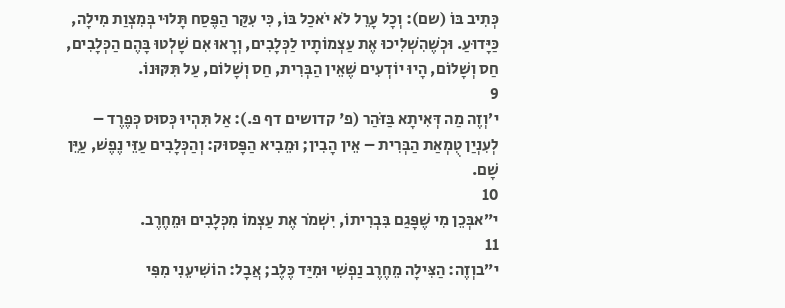כְּתִיב בּוֹ (שם): וְכָל עָרֵל לֹא יֹאכַל בּוֹ, כִּי עִקַּר הַפֶּסַח תָּלוּי בְּמִצְוַת מִילָה, כַּיָּדוּעַ. וּכְשֶׁהִשְׁלִיכוּ אֶת עַצְמוֹתָיו לַכְּלָבִים, וְרָאוּ אִם שָׁלְטוּ בָּהֶם הַכְּלָבִים, חַס וְשָׁלוֹם, הָיוּ יוֹדְעִים שֶׁאֵין הַבְּרִית, חַס וְשָׁלוֹם, עַל תִּקּוּנוֹ.
9
י׳וְזֶה מַה דְּאִיתָא בַּזֹּהַר (פ' קדושים דף פ.): אַל תִּהְיוּ כְּסוּס כְּפֶרֶד – לְעִנְיַן טֻמְאַת הַבְּרִית – אֵין הָבִין; וּמֵבִיא הַפָּסוּק: וְהַכְּלָבִים עַזֵּי נֶפֶשׁ, עַיֵּן שָׁם.
10
י״אבְּכֵן מִי שֶׁפָּגַם בִּבְרִיתוֹ, יִשְׁמֹר אֶת עַצְמוֹ מִכְּלָבִים וּמֵחֶרֶב.
11
י״בוְזֶה: הַצִּילָה מֵחֶרֶב נַפְשִׁי וּמִיַּד כֶּלֶב; אֲבָל: הוֹשִׁיעֵנִי מִפִּי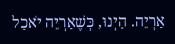אַרְיֵה. הַיְנוּ, כְּשֶׁאַרְיֵה יֹאכַל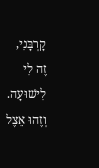קָרְבָּנִי, זֶה לִי לִישׁוּעָה. וְזֶהוּ אֵצֶל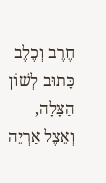חֶרֶב וְכֶלֶב כָּתוּב לְשׁוֹן הַצָּלָה, וְאֵצֶל אַרְיֵה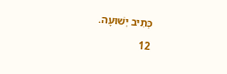כְּתִיב יְשׁוּעָה.
12